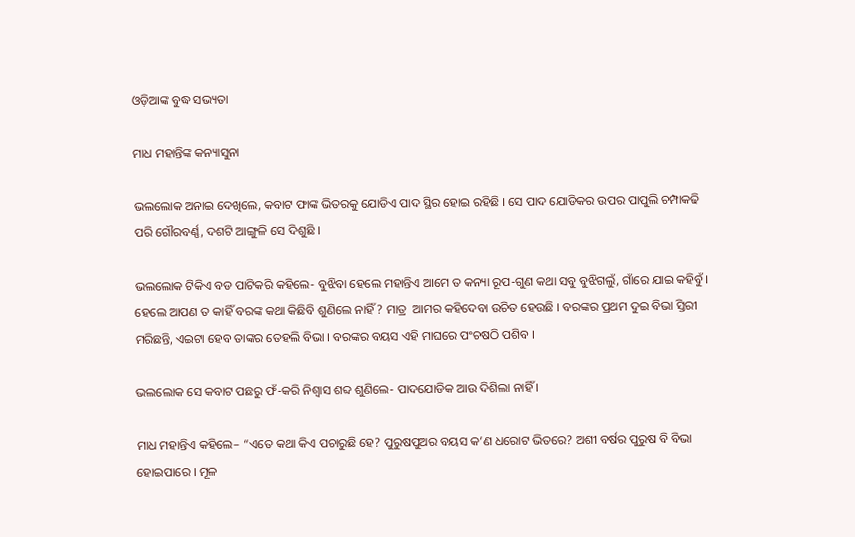ଓଡ଼ିଆଙ୍କ ବୁଦ୍ଧ ସଭ୍ୟତା

ମାଧ ମହାନ୍ତିଙ୍କ କନ୍ୟାସୁନା

ଭଲଲୋକ ଅନାଇ ଦେଖିଲେ, କବାଟ ଫାଙ୍କ ଭିତରକୁ ଯୋଡିଏ ପାଦ ସ୍ଥିର ହୋଇ ରହିଛି । ସେ ପାଦ ଯୋଡିକର ଉପର ପାପୁଲି ଚମ୍ପାକଢି ପରି ଗୌରବର୍ଣ୍ଣ, ଦଶଟି ଆଙ୍ଗୁଳି ସେ ଦିଶୁଛି ।

ଭଲଲୋକ ଟିକିଏ ବଡ ପାଟିକରି କହିଲେ- ବୁଝିବା ହେଲେ ମହାନ୍ତିଏ ଆମେ ତ କନ୍ୟା ରୂପ-ଗୁଣ କଥା ସବୁ ବୁଝିଗଲୁଁ, ଗାଁରେ ଯାଇ କହିବୁଁ । ହେଲେ ଆପଣ ତ କାହିଁ ବରଙ୍କ କଥା କିଛିବି ଶୁଣିଲେ ନାହିଁ? ମାତ୍ର  ଆମର କହିଦେବା ଉଚିତ ହେଉଛି । ବରଙ୍କର ପ୍ରଥମ ଦୁଇ ବିଭା ସ୍ତିରୀ ମରିଛନ୍ତି, ଏଇଟା ହେବ ତାଙ୍କର ତେହଲି ବିଭା । ବରଙ୍କର ବୟସ ଏହି ମାଘରେ ପଂଚଷଠି ପଶିବ ।

ଭଲଲୋକ ସେ କବାଟ ପଛରୁ ଫଁ-କରି ନିଶ୍ୱାସ ଶବ୍ଦ ଶୁଣିଲେ- ପାଦଯୋଡିକ ଆଉ ଦିଶିଲା ନାହିଁ ।

ମାଧ ମହାନ୍ତିଏ କହିଲେ– “ଏତେ କଥା କିଏ ପଚାରୁଛି ହେ? ପୁରୁଷପୁଅର ବୟସ କ’ଣ ଧରୋଟ ଭିତରେ? ଅଶୀ ବର୍ଷର ପୁରୁଷ ବି ବିଭା ହୋଇପାରେ । ମୂଳ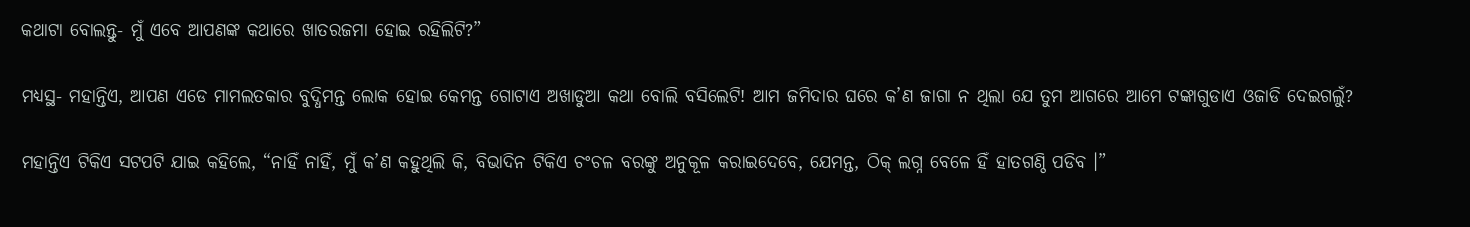କଥାଟା ବୋଲନ୍ତୁ- ମୁଁ ଏବେ ଆପଣଙ୍କ କଥାରେ ଖାତରଜମା ହୋଇ ରହିଲିଟି?”

ମଧ୍ୟସ୍ଥ- ମହାନ୍ତିଏ, ଆପଣ ଏଡେ ମାମଲତକାର ବୁଦ୍ଧିମନ୍ତ ଲୋକ ହୋଇ କେମନ୍ତ ଗୋଟାଏ ଅଖାଡୁଆ କଥା ବୋଲି ବସିଲେଟି! ଆମ ଜମିଦାର ଘରେ କ’ଣ ଜାଗା ନ ଥିଲା ଯେ ତୁମ ଆଗରେ ଆମେ ଟଙ୍କାଗୁଡାଏ ଓଜାଡି ଦେଇଗଲୁଁ?

ମହାନ୍ତିଏ ଟିକିଏ ସଟପଟି ଯାଇ କହିଲେ, “ନାହିଁ ନାହିଁ, ମୁଁ କ’ଣ କହୁଥିଲି କି, ବିଭାଦିନ ଟିକିଏ ଚଂଚଳ ବରଙ୍କୁ ଅନୁକୂଳ କରାଇଦେବେ, ଯେମନ୍ତ, ଠିକ୍ ଲଗ୍ନ ବେଳେ ହିଁ ହାତଗଣ୍ଠି ପଡିବ ।”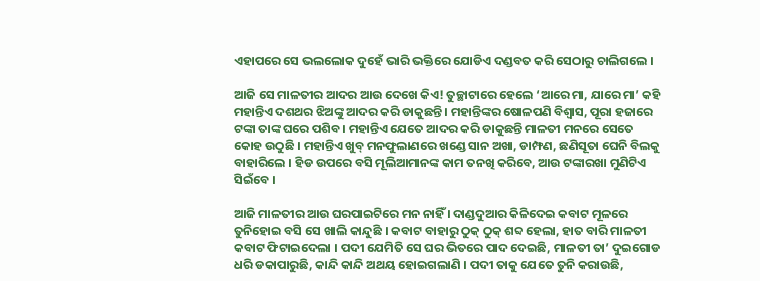ଏହାପରେ ସେ ଭଲଲୋକ ଦୁହେଁ ଭାରି ଭକ୍ତିରେ ଯୋଡିଏ ଦଣ୍ଡବତ କରି ସେଠାରୁ ଚାଲିଗଲେ ।

ଆଜି ସେ ମାଳତୀର ଆଦର ଆଉ ଦେଖେ କିଏ! ତୁଚ୍ଛାଟାରେ ହେଲେ ‘ଆରେ ମା, ଯାରେ ମା’ କହି ମହାନ୍ତିଏ ଦଶଥର ଝିଅଙ୍କୁ ଆଦର କରି ଡାକୁଛନ୍ତି । ମହାନ୍ତିଙ୍କର ଷୋଳପଣି ବିଶ୍ୱାସ, ପୂରା ହଜାରେ ଟଙ୍କା ତାଙ୍କ ଘରେ ପଶିବ । ମହାନ୍ତିଏ ଯେତେ ଆଦର କରି ଡାକୁଛନ୍ତି ମାଳତୀ ମନରେ ସେତେ କୋହ ଉଠୁଛି । ମହାନ୍ତିଏ ଖୁବ୍ ମନଫୁଲାଣରେ ଖଣ୍ଡେ ସାନ ଅଖା, ଡାମ୍ଫଣ, ଛଣିସୂତା ଘେନି ବିଲକୁ ବାହାରିଲେ । ହିଡ ଉପରେ ବସି ମୂଲିଆମାନଙ୍କ କାମ ତନଖି କରିବେ, ଆଉ ଟଙ୍କାରଖା ମୁଣିଟିଏ ସିଇଁବେ ।

ଆଜି ମାଳତୀର ଆଉ ଘରପାଇଟିରେ ମନ ନାହିଁ । ଦାଣ୍ଡଦୁଆର କିଳିଦେଇ କବାଟ ମୂଳରେ ତୁନିହୋଇ ବସି ସେ ଖାଲି କାନ୍ଦୁଛି । କବାଟ ବାହାରୁ ଠୁକ୍ ଠୁକ୍ ଶବ୍ଦ ହେଲା, ହାତ ବାରି ମାଳତୀ କବାଟ ଫିଟାଇଦେଲା । ପଦୀ ଯେମିତି ସେ ଘର ଭିତରେ ପାଦ ଦେଇଛି, ମାଳତୀ ତା’ ଦୁଇଗୋଡ ଧରି ଡକାପାରୁଛି, କାନ୍ଦି କାନ୍ଦି ଅଥୟ ହୋଇଗଲାଣି । ପଦୀ ତାକୁ ଯେତେ ତୁନି କରାଉଛି,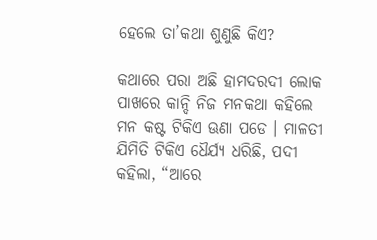ହେଲେ ତା’କଥା ଶୁଣୁଛି କିଏ?

କଥାରେ ପରା ଅଛି ହାମଦରଦୀ ଲୋକ ପାଖରେ କାନ୍ଦି ନିଜ ମନକଥା କହିଲେ ମନ କଷ୍ଟ ଟିକିଏ ଊଣା ପଡେ । ମାଳତୀ ଯିମିତି ଟିକିଏ ଧୈର୍ଯ୍ୟ ଧରିଛି, ପଦୀ କହିଲା, “ଆରେ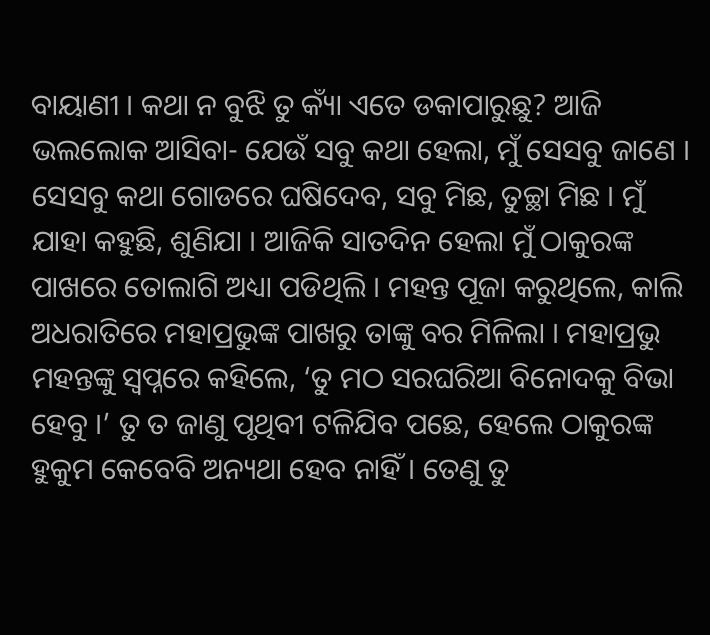ବାୟାଣୀ । କଥା ନ ବୁଝି ତୁ କ୍ୟାଁ ଏତେ ଡକାପାରୁଛୁ? ଆଜି ଭଲଲୋକ ଆସିବା- ଯେଉଁ ସବୁ କଥା ହେଲା, ମୁଁ ସେସବୁ ଜାଣେ । ସେସବୁ କଥା ଗୋଡରେ ଘଷିଦେବ, ସବୁ ମିଛ, ତୁଚ୍ଛା ମିଛ । ମୁଁ ଯାହା କହୁଛି, ଶୁଣିଯା । ଆଜିକି ସାତଦିନ ହେଲା ମୁଁ ଠାକୁରଙ୍କ ପାଖରେ ତୋଲାଗି ଅଧ୍ୟା ପଡିଥିଲି । ମହନ୍ତ ପୂଜା କରୁଥିଲେ, କାଲି ଅଧରାତିରେ ମହାପ୍ରଭୁଙ୍କ ପାଖରୁ ତାଙ୍କୁ ବର ମିଳିଲା । ମହାପ୍ରଭୁ ମହନ୍ତଙ୍କୁ ସ୍ୱପ୍ନରେ କହିଲେ, ‘ତୁ ମଠ ସରଘରିଆ ବିନୋଦକୁ ବିଭା ହେବୁ ।’ ତୁ ତ ଜାଣୁ ପୃଥିବୀ ଟଳିଯିବ ପଛେ, ହେଲେ ଠାକୁରଙ୍କ ହୁକୁମ କେବେବି ଅନ୍ୟଥା ହେବ ନାହିଁ । ତେଣୁ ତୁ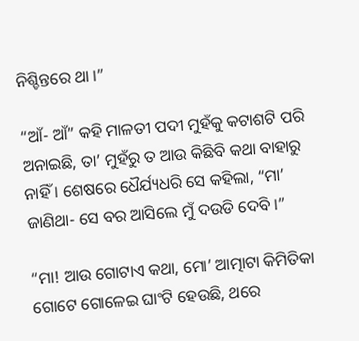ନିଶ୍ଚିନ୍ତରେ ଥା ।”

“ଆଁ- ଆଁ” କହି ମାଳତୀ ପଦୀ ମୁହଁକୁ କଟାଶଟି ପରି ଅନାଇଛି, ତା’ ମୁହଁରୁ ତ ଆଉ କିଛିବି କଥା ବାହାରୁ ନାହିଁ । ଶେଷରେ ଧୈର୍ଯ୍ୟଧରି ସେ କହିଲା, “ମା’ ଜାଣିଥା- ସେ ବର ଆସିଲେ ମୁଁ ଦଉଡି ଦେବି ।”

“ମା! ଆଉ ଗୋଟାଏ କଥା, ମୋ’ ଆତ୍ମାଟା କିମିତିକା ଗୋଟେ ଗୋଳେଇ ଘାଂଟି ହେଉଛି, ଥରେ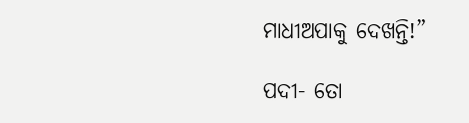ମାଧୀଅପାକୁ ଦେଖନ୍ତି!”

ପଦୀ- ତୋ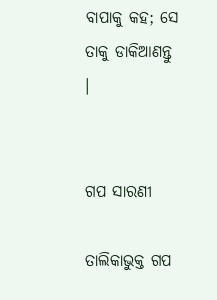ବାପାକୁ କହ; ସେ ତାକୁ ଡାକିଆଣନ୍ତୁ ।


ଗପ ସାରଣୀ

ତାଲିକାଭୁକ୍ତ ଗପ